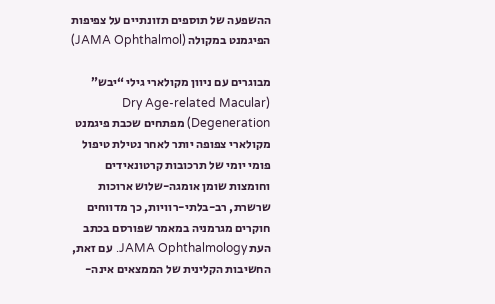ההשפעה של תוספים תזונתיים על צפיפות הפיגמנט במקולה (JAMA Ophthalmol)

מבוגרים עם ניוון מקולארי גילי “יבש” (Dry Age-related Macular Degeneration) מפתחים שכבת פיגמנט מקולארי צפופה יותר לאחר נטילת טיפול פומי יומי של תרכובות קרטונאידים וחומצות שומן אומגה-שלוש ארוכות שרשרת, רב-בלתי-רוויות, כך מדווחים חוקרים מגרמניה במאמר שפורסם בכתב העת JAMA Ophthalmology. עם זאת, החשיבות הקלינית של הממצאים אינה-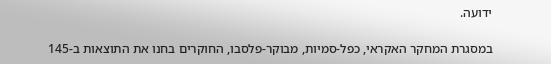ידועה.

במסגרת המחקר האקראי, כפל-סמיות, מבוקר-פלסבו, החוקרים בחנו את התוצאות ב-145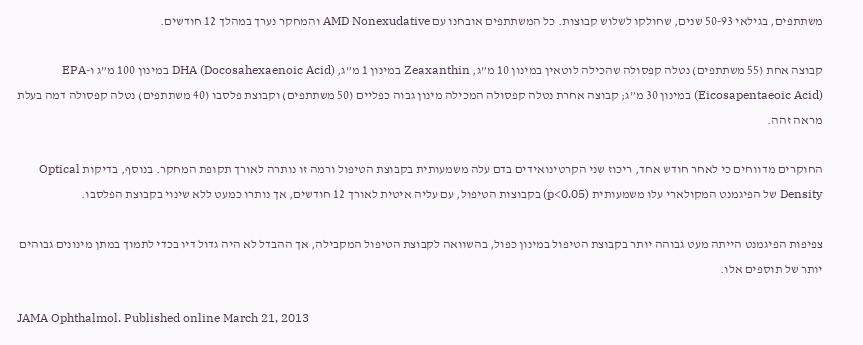משתתפים, בגילאי 50-93 שנים, שחולקו לשלוש קבוצות. כל המשתתפים אובחנו עם AMD Nonexudative והמחקר נערך במהלך 12 חודשים.

קבוצה אחת (55 משתתפים) נטלה קפסולה שהכילה לוטאין במינון 10 מ”ג, Zeaxanthin במינון 1 מ”ג, DHA (Docosahexaenoic Acid) במינון 100 מ”ג ו-EPA (Eicosapentaeoic Acid) במינון 30 מ”ג; קבוצה אחרת נטלה קפסולה המכילה מינון גבוה כפליים (50 משתתפים) וקבוצת פלסבו (40 משתתפים) נטלה קפסולה דמה בעלת מראה זהה.

החוקרים מדווחים כי לאחר חודש אחד, ריכוז שני הקרטינואידים בדם עלה משמעותית בקבוצת הטיפול ורמה זו נותרה לאורך תקופת המחקר. בנוסף, בדיקות Optical Density של הפיגמנט המקולארי עלו משמעותית (p<0.05) בקבוצות הטיפול, עם עליה איטית לאורך 12 חודשים, אך נותרו כמעט ללא שינוי בקבוצת הפלסבו.

צפיפות הפיגמנט הייתה מעט גבוהה יותר בקבוצת הטיפול במינון כפול, בהשוואה לקבוצת הטיפול המקבילה, אך ההבדל לא היה גדול דיו בכדי לתמוך במתן מינונים גבוהים יותר של תוספים אלו.

JAMA Ophthalmol. Published online March 21, 2013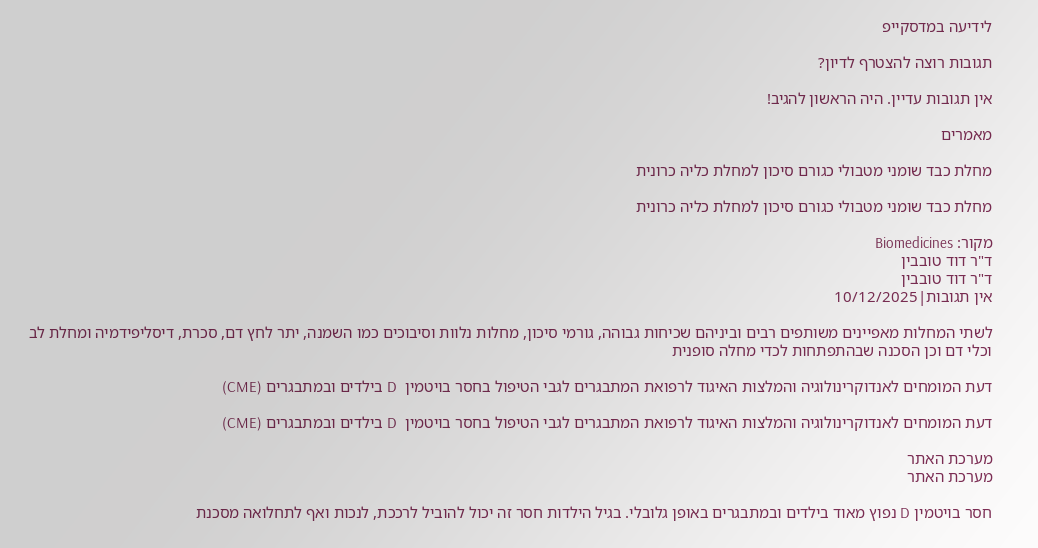לידיעה במדסקייפ

תגובות רוצה להצטרף לדיון?

אין תגובות עדיין. היה הראשון להגיב!

מאמרים

מחלת כבד שומני מטבולי כגורם סיכון למחלת כליה כרונית

מחלת כבד שומני מטבולי כגורם סיכון למחלת כליה כרונית

מקור: Biomedicines
ד"ר דוד טובבין
ד"ר דוד טובבין
אין תגובות|10/12/2025

לשתי המחלות מאפיינים משותפים רבים וביניהם שכיחות גבוהה, גורמי סיכון, מחלות נלוות וסיבוכים כמו השמנה, יתר לחץ דם, סכרת, דיסליפידמיה ומחלת לב וכלי דם וכן הסכנה שבהתפתחות לכדי מחלה סופנית

דעת המומחים לאנדוקרינולוגיה והמלצות האיגוד לרפואת המתבגרים לגבי הטיפול בחסר בויטמין  D בילדים ובמתבגרים (CME)

דעת המומחים לאנדוקרינולוגיה והמלצות האיגוד לרפואת המתבגרים לגבי הטיפול בחסר בויטמין  D בילדים ובמתבגרים (CME)

מערכת האתר
מערכת האתר

חסר בויטמין D נפוץ מאוד בילדים ובמתבגרים באופן גלובלי. בגיל הילדות חסר זה יכול להוביל לרככת, לנכות ואף לתחלואה מסכנת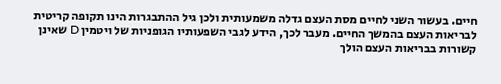חיים. בעשור השני לחיים מסת העצם גדלה משמעותית ולכן גיל ההתבגרות הינו תקופה קריטית לבריאות העצם בהמשך החיים. מעבר לכך, הידע לגבי השפעותיו הגופניות של ויטמין D שאינן קשורות בבריאות העצם הולך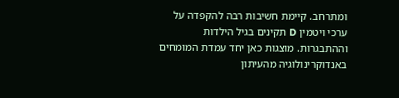ומתרחב. קיימת חשיבות רבה להקפדה על ערכי ויטמין D תקינים בגיל הילדות וההתבגרות. מוצגות כאן יחד עמדת המומחים באנדוקרינולוגיה מהעיתון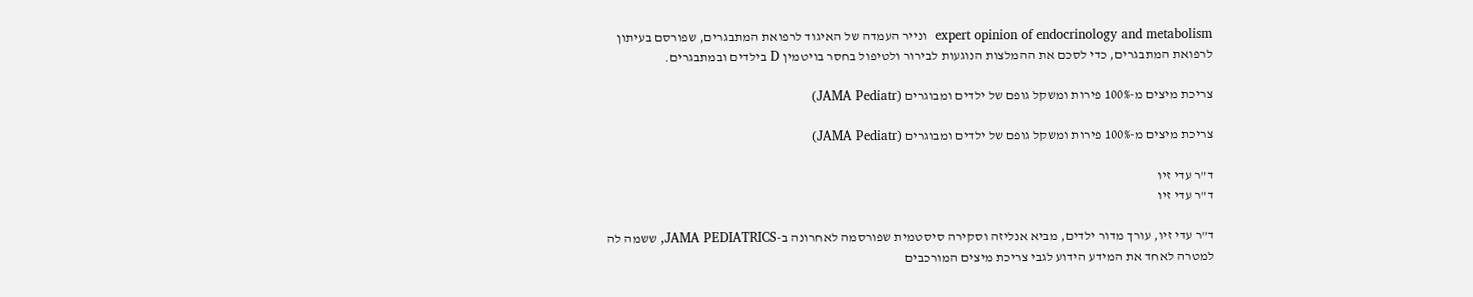expert opinion of endocrinology and metabolism  ונייר העמדה של האיגוד לרפואת המתבגרים, שפורסם בעיתון לרפואת המתבגרים, כדי לסכם את ההמלצות הנוגעות לבירור ולטיפול בחסר בויטמין D בילדים ובמתבגרים.

צריכת מיצים מ-100% פירות ומשקל גופם של ילדים ומבוגרים (JAMA Pediatr)

צריכת מיצים מ-100% פירות ומשקל גופם של ילדים ומבוגרים (JAMA Pediatr)

ד"ר עדי זיו
ד"ר עדי זיו

ד”ר עדי זיו, עורך מדור ילדים, מביא אנליזה וסקירה סיסטמית שפורסמה לאחרונה ב-JAMA PEDIATRICS, ששמה לה למטרה לאחד את המידע הידוע לגבי צריכת מיצים המורכבים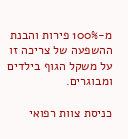מ-100% פירות והבנת ההשפעה של צריכה זו על משקל הגוף בילדים ומבוגרים.

כניסת צוות רפואי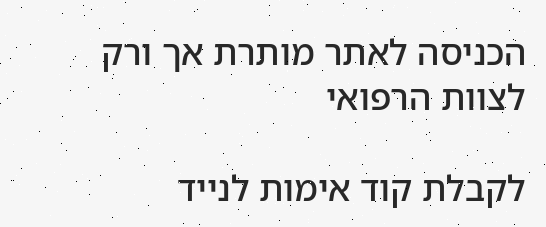הכניסה לאתר מותרת אך ורק לצוות הרפואי

לקבלת קוד אימות לנייד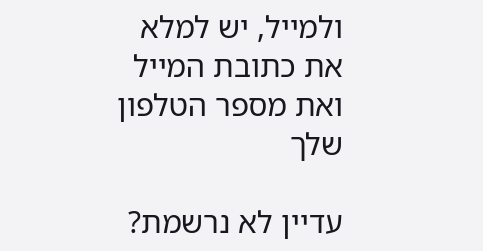ולמייל, יש למלא את כתובת המייל ואת מספר הטלפון שלך

עדיין לא נרשמת?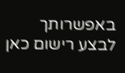באפשרותך לבצע רישום כאן